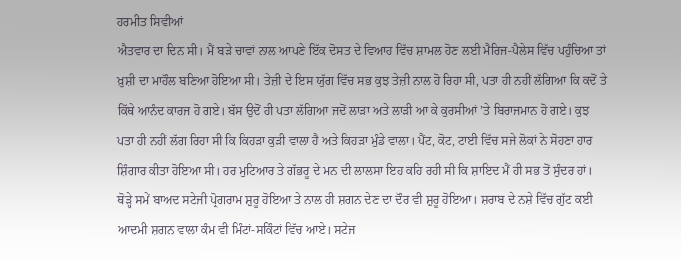ਹਰਮੀਤ ਸਿਵੀਆਂ
ਐਤਵਾਰ ਦਾ ਦਿਨ ਸੀ। ਮੈਂ ਬੜੇ ਚਾਵਾਂ ਨਾਲ ਆਪਣੇ ਇੱਕ ਦੋਸਤ ਦੇ ਵਿਆਹ ਵਿੱਚ ਸ਼ਾਮਲ ਹੋਣ ਲਈ ਮੈਰਿਜ-ਪੈਲੇਸ ਵਿੱਚ ਪਹੁੰਚਿਆ ਤਾਂ ਖ਼ੁਸ਼ੀ ਦਾ ਮਾਹੌਲ ਬਣਿਆ ਹੋਇਆ ਸੀ। ਤੇਜ਼ੀ ਦੇ ਇਸ ਯੁੱਗ ਵਿੱਚ ਸਭ ਕੁਝ ਤੇਜ਼ੀ ਨਾਲ ਹੋ ਰਿਹਾ ਸੀ, ਪਤਾ ਹੀ ਨਹੀਂ ਲੱਗਿਆ ਕਿ ਕਦੋਂ ਤੇ ਕਿੱਥੇ ਆਨੰਦ ਕਾਰਜ ਹੋ ਗਏ। ਬੱਸ ਉਦੋਂ ਹੀ ਪਤਾ ਲੱਗਿਆ ਜਦੋਂ ਲਾੜਾ ਅਤੇ ਲਾੜੀ ਆ ਕੇ ਕੁਰਸੀਆਂ ’ਤੇ ਬਿਰਾਜਮਾਨ ਹੋ ਗਏ। ਕੁਝ ਪਤਾ ਹੀ ਨਹੀਂ ਲੱਗ ਰਿਹਾ ਸੀ ਕਿ ਕਿਹੜਾ ਕੁੜੀ ਵਾਲਾ ਹੈ ਅਤੇ ਕਿਹੜਾ ਮੁੰਡੇ ਵਾਲਾ। ਪੈਂਟ, ਕੋਟ, ਟਾਈ ਵਿੱਚ ਸਜੇ ਲੋਕਾਂ ਨੇ ਸੋਹਣਾ ਹਾਰ ਸ਼ਿੰਗਾਰ ਕੀਤਾ ਹੋਇਆ ਸੀ। ਹਰ ਮੁਟਿਆਰ ਤੇ ਗੱਭਰੂ ਦੇ ਮਨ ਦੀ ਲਾਲਸਾ ਇਹ ਕਹਿ ਰਹੀ ਸੀ ਕਿ ਸ਼ਾਇਦ ਮੈਂ ਹੀ ਸਭ ਤੋਂ ਸੁੰਦਰ ਹਾਂ।
ਥੋੜ੍ਹੇ ਸਮੇਂ ਬਾਅਦ ਸਟੇਜੀ ਪ੍ਰੋਗਰਾਮ ਸ਼ੁਰੂ ਹੋਇਆ ਤੇ ਨਾਲ ਹੀ ਸ਼ਗਨ ਦੇਣ ਦਾ ਦੌਰ ਵੀ ਸ਼ੁਰੂ ਹੋਇਆ। ਸ਼ਰਾਬ ਦੇ ਨਸ਼ੇ ਵਿੱਚ ਗੁੱਟ ਕਈ ਆਦਮੀ ਸ਼ਗਨ ਵਾਲਾ ਕੰਮ ਵੀ ਮਿੰਟਾਂ-ਸਕਿੰਟਾਂ ਵਿੱਚ ਆਏ। ਸਟੇਜ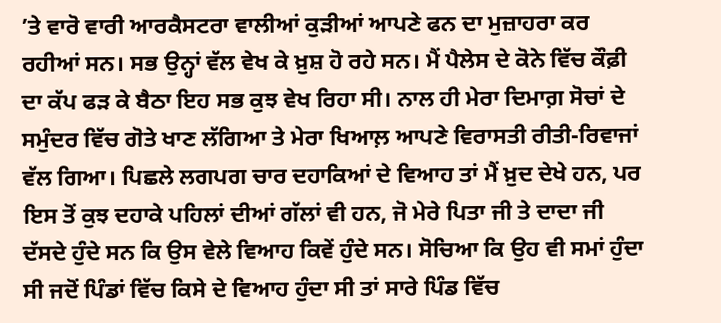’ਤੇ ਵਾਰੋ ਵਾਰੀ ਆਰਕੈਸਟਰਾ ਵਾਲੀਆਂ ਕੁੜੀਆਂ ਆਪਣੇ ਫਨ ਦਾ ਮੁਜ਼ਾਹਰਾ ਕਰ ਰਹੀਆਂ ਸਨ। ਸਭ ਉਨ੍ਹਾਂ ਵੱਲ ਵੇਖ ਕੇ ਖ਼ੁਸ਼ ਹੋ ਰਹੇ ਸਨ। ਮੈਂ ਪੈਲੇਸ ਦੇ ਕੋਨੇ ਵਿੱਚ ਕੌਫ਼ੀ ਦਾ ਕੱਪ ਫੜ ਕੇ ਬੈਠਾ ਇਹ ਸਭ ਕੁਝ ਵੇਖ ਰਿਹਾ ਸੀ। ਨਾਲ ਹੀ ਮੇਰਾ ਦਿਮਾਗ਼ ਸੋਚਾਂ ਦੇ ਸਮੁੰਦਰ ਵਿੱਚ ਗੋਤੇ ਖਾਣ ਲੱਗਿਆ ਤੇ ਮੇਰਾ ਖਿਆਲ਼ ਆਪਣੇ ਵਿਰਾਸਤੀ ਰੀਤੀ-ਰਿਵਾਜਾਂ ਵੱਲ ਗਿਆ। ਪਿਛਲੇ ਲਗਪਗ ਚਾਰ ਦਹਾਕਿਆਂ ਦੇ ਵਿਆਹ ਤਾਂ ਮੈਂ ਖ਼ੁਦ ਦੇਖੇ ਹਨ, ਪਰ ਇਸ ਤੋਂ ਕੁਝ ਦਹਾਕੇ ਪਹਿਲਾਂ ਦੀਆਂ ਗੱਲਾਂ ਵੀ ਹਨ, ਜੋ ਮੇਰੇ ਪਿਤਾ ਜੀ ਤੇ ਦਾਦਾ ਜੀ ਦੱਸਦੇ ਹੁੰਦੇ ਸਨ ਕਿ ਉਸ ਵੇਲੇ ਵਿਆਹ ਕਿਵੇਂ ਹੁੰਦੇ ਸਨ। ਸੋਚਿਆ ਕਿ ਉਹ ਵੀ ਸਮਾਂ ਹੁੰਦਾ ਸੀ ਜਦੋਂ ਪਿੰਡਾਂ ਵਿੱਚ ਕਿਸੇ ਦੇ ਵਿਆਹ ਹੁੰਦਾ ਸੀ ਤਾਂ ਸਾਰੇ ਪਿੰਡ ਵਿੱਚ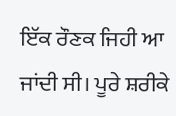ਇੱਕ ਰੌਣਕ ਜਿਹੀ ਆ ਜਾਂਦੀ ਸੀ। ਪੂਰੇ ਸ਼ਰੀਕੇ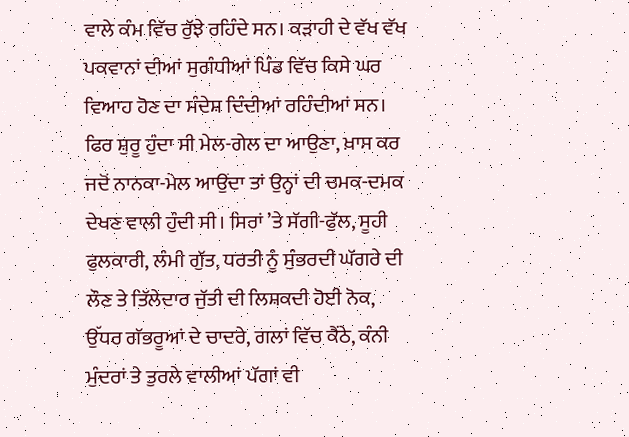ਵਾਲੇ ਕੰਮ ਵਿੱਚ ਰੁੱਝੇ ਰਹਿੰਦੇ ਸਨ। ਕੜਾਹੀ ਦੇ ਵੱਖ ਵੱਖ ਪਕਵਾਨਾਂ ਦੀਆਂ ਸੁਗੰਧੀਆਂ ਪਿੰਡ ਵਿੱਚ ਕਿਸੇ ਘਰ ਵਿਆਹ ਹੋਣ ਦਾ ਸੰਦੇਸ਼ ਦਿੰਦੀਆਂ ਰਹਿੰਦੀਆਂ ਸਨ। ਫਿਰ ਸ਼ੁਰੂ ਹੁੰਦਾ ਸੀ ਮੇਲ-ਗੇਲ ਦਾ ਆਉਣਾ, ਖ਼ਾਸ ਕਰ ਜਦੋਂ ਨਾਨਕਾ-ਮੇਲ ਆਉਂਦਾ ਤਾਂ ਉਨ੍ਹਾਂ ਦੀ ਚਮਕ-ਦਮਕ ਦੇਖਣ ਵਾਲੀ ਹੁੰਦੀ ਸੀ। ਸਿਰਾਂ ’ਤੇ ਸੱਗੀ-ਫੁੱਲ, ਸੂਹੀ ਫੁਲਕਾਰੀ, ਲੰਮੀ ਗੁੱਤ, ਧਰਤੀ ਨੂੰ ਸੁੰਭਰਦੀ ਘੱਗਰੇ ਦੀ ਲੌਣ ਤੇ ਤਿੱਲੇਦਾਰ ਜੁੱਤੀ ਦੀ ਲਿਸ਼ਕਦੀ ਹੋਈ ਨੋਕ, ਉੱਧਰ ਗੱਭਰੂਆਂ ਦੇ ਚਾਦਰੇ, ਗਲਾਂ ਵਿੱਚ ਕੈਂਠੇ, ਕੰਨੀ ਮੁੰਦਰਾਂ ਤੇ ਤੁਰਲੇ ਵਾਲੀਆਂ ਪੱਗਾਂ ਵੀ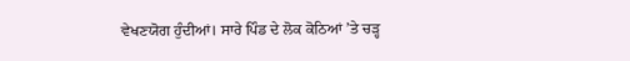ਵੇਖਣਯੋਗ ਹੁੰਦੀਆਂ। ਸਾਰੇ ਪਿੰਡ ਦੇ ਲੋਕ ਕੋਠਿਆਂ ’ਤੇ ਚੜ੍ਹ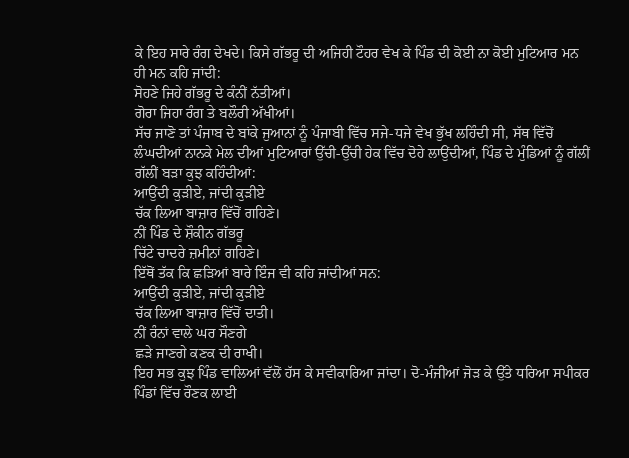ਕੇ ਇਹ ਸਾਰੇ ਰੰਗ ਦੇਖਦੇ। ਕਿਸੇ ਗੱਭਰੂ ਦੀ ਅਜਿਹੀ ਟੌਹਰ ਵੇਖ ਕੇ ਪਿੰਡ ਦੀ ਕੋਈ ਨਾ ਕੋਈ ਮੁਟਿਆਰ ਮਨ ਹੀ ਮਨ ਕਹਿ ਜਾਂਦੀ:
ਸੋਹਣੇ ਜਿਹੇ ਗੱਭਰੂ ਦੇ ਕੰਨੀਂ ਨੱਤੀਆਂ।
ਗੋਰਾ ਜਿਹਾ ਰੰਗ ਤੇ ਬਲੌਰੀ ਅੱਖੀਆਂ।
ਸੱਚ ਜਾਣੋ ਤਾਂ ਪੰਜਾਬ ਦੇ ਬਾਂਕੇ ਜੁਆਨਾਂ ਨੂੰ ਪੰਜਾਬੀ ਵਿੱਚ ਸਜੇ-ਧਜੇ ਵੇਖ ਭੁੱਖ ਲਹਿੰਦੀ ਸੀ, ਸੱਥ ਵਿੱਚੋਂ ਲੰਘਦੀਆਂ ਨਾਨਕੇ ਮੇਲ ਦੀਆਂ ਮੁਟਿਆਰਾਂ ਉੱਚੀ-ਉੱਚੀ ਹੇਕ ਵਿੱਚ ਦੋਹੇ ਲਾਉਂਦੀਆਂ, ਪਿੰਡ ਦੇ ਮੁੰਡਿਆਂ ਨੂੰ ਗੱਲੀਂ ਗੱਲੀਂ ਬੜਾ ਕੁਝ ਕਹਿੰਦੀਆਂ:
ਆਉਂਦੀ ਕੁੜੀਏ, ਜਾਂਦੀ ਕੁੜੀਏ
ਚੱਕ ਲਿਆ ਬਾਜ਼ਾਰ ਵਿੱਚੋਂ ਗਹਿਣੇ।
ਨੀਂ ਪਿੰਡ ਦੇ ਸ਼ੌਕੀਨ ਗੱਭਰੂ
ਚਿੱਟੇ ਚਾਦਰੇ ਜ਼ਮੀਨਾਂ ਗਹਿਣੇ।
ਇੱਥੋਂ ਤੱਕ ਕਿ ਛੜਿਆਂ ਬਾਰੇ ਇੰਜ ਵੀ ਕਹਿ ਜਾਂਦੀਆਂ ਸਨ:
ਆਉਂਦੀ ਕੁੜੀਏ, ਜਾਂਦੀ ਕੁੜੀਏ
ਚੱਕ ਲਿਆ ਬਾਜ਼ਾਰ ਵਿੱਚੋਂ ਦਾਤੀ।
ਨੀਂ ਰੰਨਾਂ ਵਾਲੇ ਘਰ ਸੌਣਗੇ
ਛੜੇ ਜਾਣਗੇ ਕਣਕ ਦੀ ਰਾਖੀ।
ਇਹ ਸਭ ਕੁਝ ਪਿੰਡ ਵਾਲਿਆਂ ਵੱਲੋਂ ਹੱਸ ਕੇ ਸਵੀਕਾਰਿਆ ਜਾਂਦਾ। ਦੋ-ਮੰਜੀਆਂ ਜੋੜ ਕੇ ਉੱਤੇ ਧਰਿਆ ਸਪੀਕਰ ਪਿੰਡਾਂ ਵਿੱਚ ਰੌਣਕ ਲਾਈ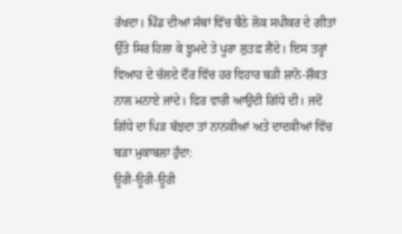ਰੱਖਦਾ। ਪਿੰਡ ਦੀਆਂ ਸੱਥਾਂ ਵਿੱਚ ਬੈਠੇ ਲੋਕ ਸਪੀਕਰ ਦੇ ਗੀਤਾਂ ਉੱਤੇ ਸਿਰ ਹਿਲਾ ਕੇ ਝੂਮਦੇ ਤੇ ਪੂਰਾ ਲੁਤਫ਼ ਲੈਂਦੇ। ਇਸ ਤਰ੍ਹਾਂ ਵਿਆਹ ਦੇ ਚੱਲਦੇ ਦੌਰ ਵਿੱਚ ਹਰ ਵਿਹਾਰ ਬੜੀ ਸ਼ਾਨੋ-ਸ਼ੌਕਤ ਨਾਲ ਮਨਾਏ ਜਾਂਦੇ। ਫਿਰ ਵਾਰੀ ਆਉਂਦੀ ਗਿੱਧੇ ਦੀ। ਜਦੋਂ ਗਿੱਧੇ ਦਾ ਪਿੜ ਬੱਝਦਾ ਤਾਂ ਨਾਨਕੀਆਂ ਅਤੇ ਦਾਦਕੀਆਂ ਵਿੱਚ ਬੜਾ ਮੁਕਾਬਲਾ ਹੁੰਦਾ:
ਊਰੀ-ਊਰੀ-ਊਰੀ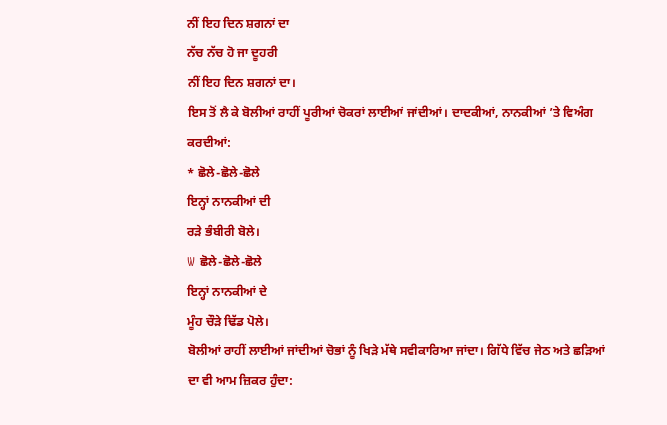ਨੀਂ ਇਹ ਦਿਨ ਸ਼ਗਨਾਂ ਦਾ
ਨੱਚ ਨੱਚ ਹੋ ਜਾ ਦੂਹਰੀ
ਨੀਂ ਇਹ ਦਿਨ ਸ਼ਗਨਾਂ ਦਾ।
ਇਸ ਤੋਂ ਲੈ ਕੇ ਬੋਲੀਆਂ ਰਾਹੀਂ ਪੂਰੀਆਂ ਚੋਕਰਾਂ ਲਾਈਆਂ ਜਾਂਦੀਆਂ। ਦਾਦਕੀਆਂ, ਨਾਨਕੀਆਂ ’ਤੇ ਵਿਅੰਗ ਕਰਦੀਆਂ:
* ਛੋਲੇ-ਛੋਲੇ-ਛੋਲੇ
ਇਨ੍ਹਾਂ ਨਾਨਕੀਆਂ ਦੀ
ਰੜੇ ਭੰਬੀਰੀ ਬੋਲੇ।
W ਛੋਲੇ-ਛੋਲੇ-ਛੋਲੇ
ਇਨ੍ਹਾਂ ਨਾਨਕੀਆਂ ਦੇ
ਮੂੰਹ ਚੌੜੇ ਢਿੱਡ ਪੋਲੇ।
ਬੋਲੀਆਂ ਰਾਹੀਂ ਲਾਈਆਂ ਜਾਂਦੀਆਂ ਚੋਭਾਂ ਨੂੰ ਖਿੜੇ ਮੱਥੇ ਸਵੀਕਾਰਿਆ ਜਾਂਦਾ। ਗਿੱਧੇ ਵਿੱਚ ਜੇਠ ਅਤੇ ਛੜਿਆਂ ਦਾ ਵੀ ਆਮ ਜ਼ਿਕਰ ਹੁੰਦਾ: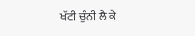ਖੱਟੀ ਚੁੰਨੀ ਲੈ ਕੇ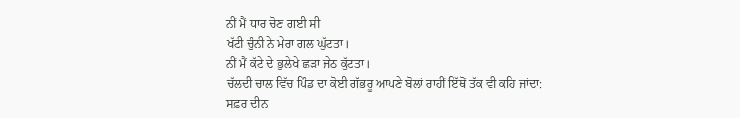ਨੀਂ ਮੈਂ ਧਾਰ ਚੋਣ ਗਈ ਸੀ
ਖੱਟੀ ਚੁੰਨੀ ਨੇ ਮੇਰਾ ਗਲ ਘੁੱਟਤਾ।
ਨੀਂ ਮੈਂ ਕੱਟੇ ਦੇ ਭੁਲੇਖੇ ਛੜਾ ਜੇਠ ਕੁੱਟਤਾ।
ਚੱਲਦੀ ਚਾਲ ਵਿੱਚ ਪਿੰਡ ਦਾ ਕੋਈ ਗੱਭਰੂ ਆਪਣੇ ਬੋਲਾਂ ਰਾਹੀਂ ਇੱਥੋਂ ਤੱਕ ਵੀ ਕਹਿ ਜਾਂਦਾ:
ਸਫ਼ਰ ਦੀਨ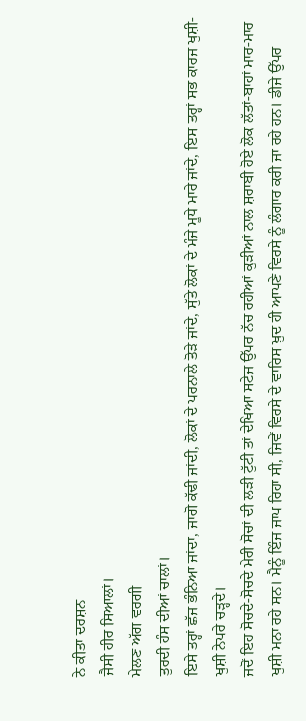ਨੇ ਕੀਤਾ ਦਰਸ਼ਨ
ਜੈਸੀ ਹੀਰ ਸਿਆਲਾਂ।
ਮੇਲਣ ਅੱਗ ਵਰਗੀ
ਤੁਰਦੀ ਹੰਸ ਦੀਆਂ ਚਾਲਾਂ।
ਇਸੇ ਤਰ੍ਹਾਂ ਛੱਜ ਭੰਨਿਆ ਜਾਂਦਾ, ਜਾਗੋ ਕੱਢੀ ਜਾਂਦੀ, ਲੋਕਾਂ ਦੇ ਪਰਨਾਲੇ ਤੋੜੇ ਜਾਂਦੇ, ਸੁੱਤੇ ਲੋਕਾਂ ਦੇ ਮੰਜੇ ਮੂਧੇ ਮਾਰੇ ਜਾਂਦੇ, ਇਸ ਤਰ੍ਹਾਂ ਸਭ ਕਾਰਜ ਖੁਸ਼ੀ-ਖੁਸ਼ੀ ਨੇਪਰੇ ਚੜ੍ਹਦੇ।
ਜਦੋਂ ਇਹ ਸੋਚਦੇ-ਸੋਚਦੇ ਮੇਰੀ ਸੋਚਾਂ ਦੀ ਲੜੀ ਟੁੱਟੀ ਤਾਂ ਦੇਖਿਆ ਸਟੇਜ ਉੱਪਰ ਨੱਚ ਰਹੀਆਂ ਕੁੜੀਆਂ ਨਾਲ ਸ਼ਰਾਬੀ ਹੋਏ ਲੋਕ ਲੱਤਾਂ-ਬਾਹਾਂ ਮਾਰ-ਮਾਰ ਖੁਸ਼ੀ ਮਨਾ ਰਹੇ ਸਨ। ਮੈਨੂੰ ਇੰਜ ਜਾਪ ਰਿਹਾ ਸੀ, ਜਿਵੇਂ ਵਿਰਸੇ ਦੇ ਵਾਰਿਸ ਖ਼ੁਦ ਹੀ ਆਪਣੇ ਵਿਰਸੇ ਨੂੰ ਲੰਗਾਰ ਕਰੀ ਜਾ ਰਹੇ ਹਨ। ਡੀਜੇ ਉੱਪਰ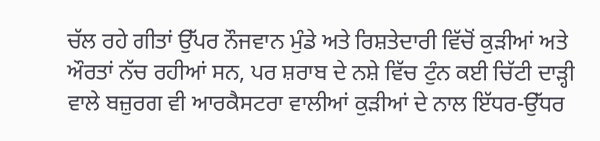ਚੱਲ ਰਹੇ ਗੀਤਾਂ ਉੱਪਰ ਨੌਜਵਾਨ ਮੁੰਡੇ ਅਤੇ ਰਿਸ਼ਤੇਦਾਰੀ ਵਿੱਚੋਂ ਕੁੜੀਆਂ ਅਤੇ ਔਰਤਾਂ ਨੱਚ ਰਹੀਆਂ ਸਨ, ਪਰ ਸ਼ਰਾਬ ਦੇ ਨਸ਼ੇ ਵਿੱਚ ਟੁੰਨ ਕਈ ਚਿੱਟੀ ਦਾੜ੍ਹੀ ਵਾਲੇ ਬਜ਼ੁਰਗ ਵੀ ਆਰਕੈਸਟਰਾ ਵਾਲੀਆਂ ਕੁੜੀਆਂ ਦੇ ਨਾਲ ਇੱਧਰ-ਉੱਧਰ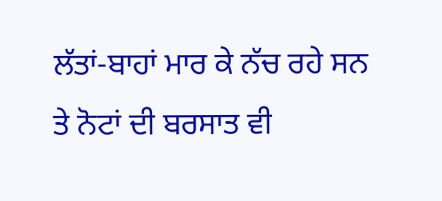ਲੱਤਾਂ-ਬਾਹਾਂ ਮਾਰ ਕੇ ਨੱਚ ਰਹੇ ਸਨ ਤੇ ਨੋਟਾਂ ਦੀ ਬਰਸਾਤ ਵੀ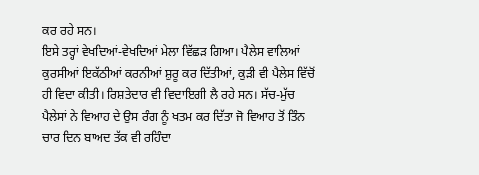ਕਰ ਰਹੇ ਸਨ।
ਇਸੇ ਤਰ੍ਹਾਂ ਵੇਖਦਿਆਂ-ਵੇਖਦਿਆਂ ਮੇਲਾ ਵਿੱਛੜ ਗਿਆ। ਪੈਲੇਸ ਵਾਲਿਆਂ ਕੁਰਸੀਆਂ ਇਕੱਠੀਆਂ ਕਰਨੀਆਂ ਸ਼ੁਰੂ ਕਰ ਦਿੱਤੀਆਂ, ਕੁੜੀ ਵੀ ਪੈਲੇਸ ਵਿੱਚੋਂ ਹੀ ਵਿਦਾ ਕੀਤੀ। ਰਿਸ਼ਤੇਦਾਰ ਵੀ ਵਿਦਾਇਗੀ ਲੈ ਰਹੇ ਸਨ। ਸੱਚ-ਮੁੱਚ ਪੈਲੇਸਾਂ ਨੇ ਵਿਆਹ ਦੇ ਉਸ ਰੰਗ ਨੂੰ ਖਤਮ ਕਰ ਦਿੱਤਾ ਜੋ ਵਿਆਹ ਤੋਂ ਤਿੰਨ ਚਾਰ ਦਿਨ ਬਾਅਦ ਤੱਕ ਵੀ ਰਹਿੰਦਾ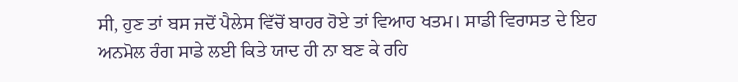ਸੀ, ਹੁਣ ਤਾਂ ਬਸ ਜਦੋਂ ਪੈਲੇਸ ਵਿੱਚੋਂ ਬਾਹਰ ਹੋਏ ਤਾਂ ਵਿਆਹ ਖਤਮ। ਸਾਡੀ ਵਿਰਾਸਤ ਦੇ ਇਹ ਅਨਮੋਲ ਰੰਗ ਸਾਡੇ ਲਈ ਕਿਤੇ ਯਾਦ ਹੀ ਨਾ ਬਣ ਕੇ ਰਹਿ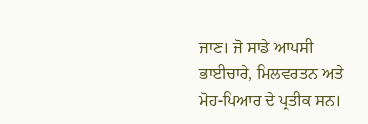ਜਾਣ। ਜੋ ਸਾਡੇ ਆਪਸੀ ਭਾਈਚਾਰੇ, ਮਿਲਵਰਤਨ ਅਤੇ ਮੋਹ-ਪਿਆਰ ਦੇ ਪ੍ਰਤੀਕ ਸਨ।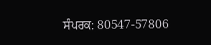ਸੰਪਰਕ: 80547-57806